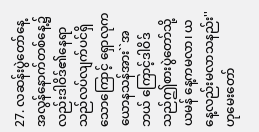27. လဆန်းပွဲတော်နေ့အလွန်နောက်တစ်နေ့၌ လည်းဒါဝိဒ်၏နေရာသည်လပ်လျက်ပင်ရှိ သောကြောင့် ရှောလုကယောနသန်အား``အဘယ် ကြောင့်ဒါဝိဒ်သည်ဤစားပွဲတော်သို့ယမန် နေ့ကမလာ၊ ယနေ့လည်းမလာသနည်း'' ဟုမေးတော်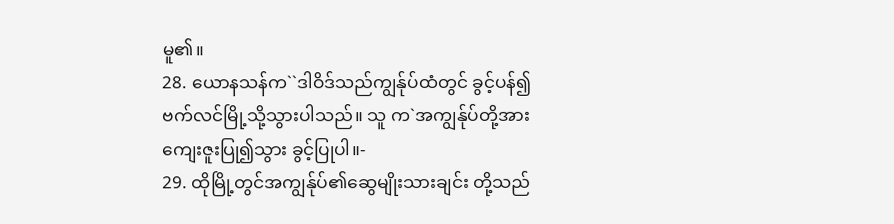မူ၏။
28. ယောနသန်က``ဒါဝိဒ်သည်ကျွန်ုပ်ထံတွင် ခွင့်ပန်၍ ဗက်လင်မြို့သို့သွားပါသည်။ သူ က`အကျွန်ုပ်တို့အားကျေးဇူးပြု၍သွား ခွင့်ပြုပါ။-
29. ထိုမြို့တွင်အကျွန်ုပ်၏ဆွေမျိုးသားချင်း တို့သည်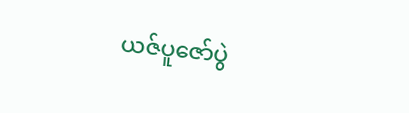ယဇ်ပူဇော်ပွဲ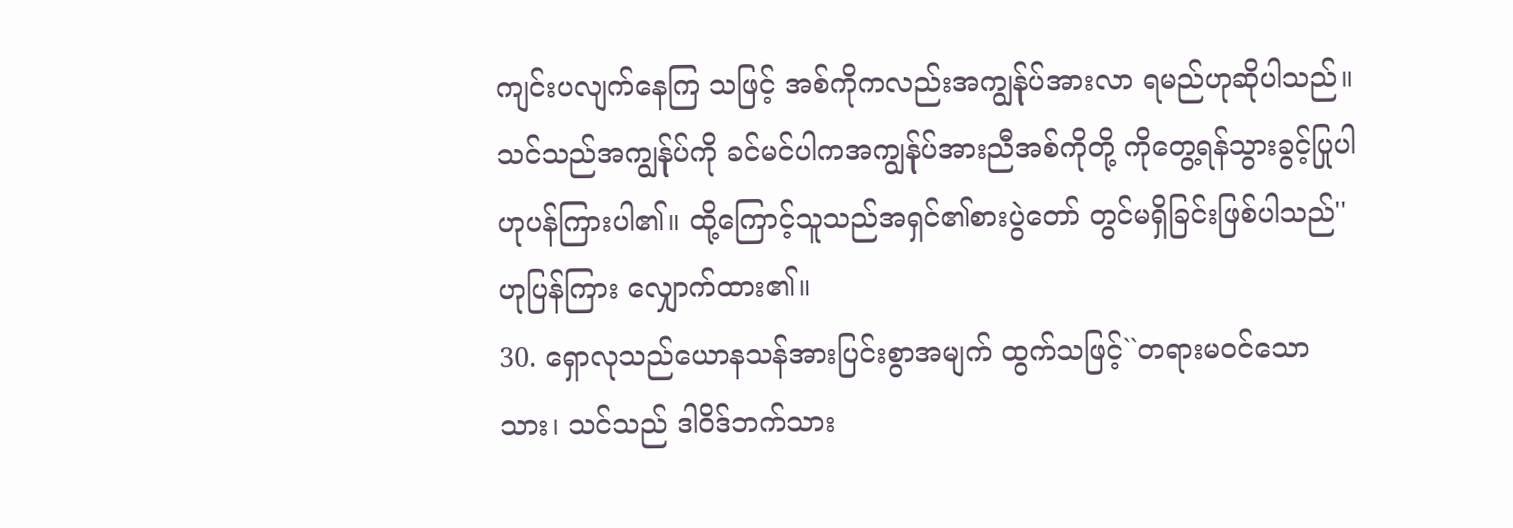ကျင်းပလျက်နေကြ သဖြင့် အစ်ကိုကလည်းအကျွန်ုပ်အားလာ ရမည်ဟုဆိုပါသည်။ သင်သည်အကျွန်ုပ်ကို ခင်မင်ပါကအကျွန်ုပ်အားညီအစ်ကိုတို့ ကိုတွေ့ရန်သွားခွင့်ပြုပါဟုပန်ကြားပါ၏။ ထို့ကြောင့်သူသည်အရှင်၏စားပွဲတော် တွင်မရှိခြင်းဖြစ်ပါသည်'' ဟုပြန်ကြား လျှောက်ထား၏။
30. ရှောလုသည်ယောနသန်အားပြင်းစွာအမျက် ထွက်သဖြင့်``တရားမဝင်သောသား၊ သင်သည် ဒါဝိဒ်ဘက်သား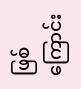ဖြစ်ကြောင်း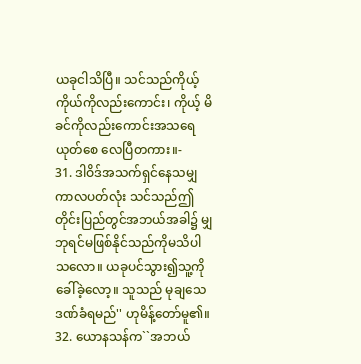ယခုငါသိပြီ။ သင်သည်ကိုယ့်ကိုယ်ကိုလည်းကောင်း၊ ကိုယ့် မိခင်ကိုလည်းကောင်းအသရေယုတ်စေ လေပြီတကား။-
31. ဒါဝိဒ်အသက်ရှင်နေသမျှကာလပတ်လုံး သင်သည်ဤတိုင်းပြည်တွင်အဘယ်အခါ၌ မျှဘုရင်မဖြစ်နိုင်သည်ကိုမသိပါသလော။ ယခုပင်သွား၍သူ့ကိုခေါ်ခဲ့လော့။ သူသည် မုချသေဒဏ်ခံရမည်'' ဟုမိန့်တော်မူ၏။
32. ယောနသန်က``အဘယ်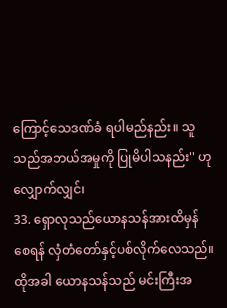ကြောင့်သေဒဏ်ခံ ရပါမည်နည်း။ သူသည်အဘယ်အမှုကို ပြုမိပါသနည်း'' ဟုလျှောက်လျှင်၊
33. ရှောလုသည်ယောနသန်အားထိမှန်စေရန် လှံတံတော်နှင့်ပစ်လိုက်လေသည်။ ထိုအခါ ယောနသန်သည် မင်းကြီးအ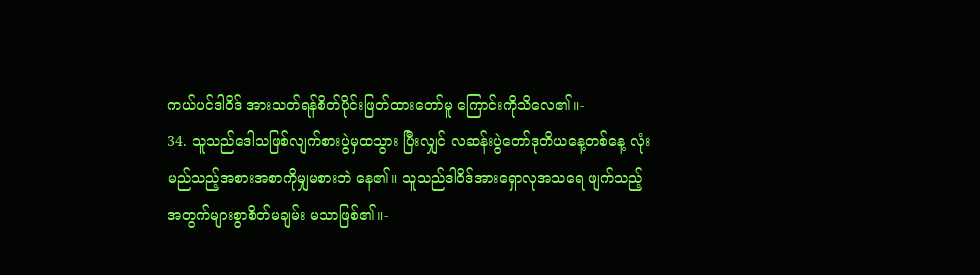ကယ်ပင်ဒါဝိဒ် အားသတ်ရန်စိတ်ပိုင်းဖြတ်ထားတော်မူ ကြောင်းကိုသိလေ၏။-
34. သူသည်ဒေါသဖြစ်လျက်စားပွဲမှထသွား ပြီးလျှင် လဆန်းပွဲတော်ဒုတိယနေ့တစ်နေ့ လုံးမည်သည့်အစားအစာကိုမျှမစားဘဲ နေ၏။ သူသည်ဒါဝိဒ်အားရှောလုအသရေ ဖျက်သည့်အတွက်များစွာစိတ်မချမ်း မသာဖြစ်၏။-